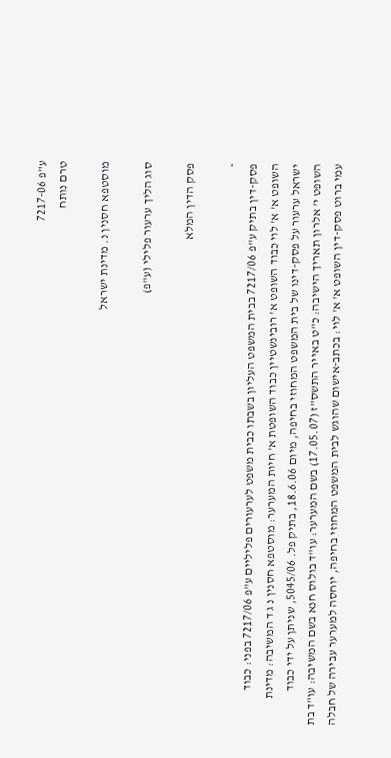ע"פ 7217-06
טרם נותח

מוסטפא חסנין נ. מדינת ישראל

סוג הליך ערעור פלילי (ע"פ)

פסק הדין המלא

-
פסק-דין בתיק ע"פ 7217/06 בבית המשפט העליון בשבתו כבית משפט לערעורים פליליים ע"פ 7217/06 בפני: כבוד השופט א' א' לוי כבוד השופט א' רובינשטיין כבוד השופטת א' חיות המערער: מוסטפא חסנין נ ג ד המשיבה: מדינת ישראל ערעור על פסק-דינו של בית המשפט המחוזי בחיפה, מיום 18.6.06, בתיק פל. 5045/06, שניתן על ידי כבוד השופט י' אלרון תאריך הישיבה: כ"ט באייר התשס"ז (17.05.07) בשם המערער: עו"ד בולוס חנא בשם המשיבה: עו"ד בת עמי ברוט פסק-דין השופט א' א' לוי: בכתב-אישום שהוגש לבית המשפט המחוזי בחיפה, יוחסה למערער עבירה של חבלה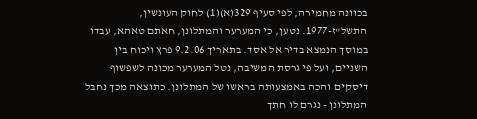בכוונה מחמירה, לפי סעיף 329(א)(1) לחוק העונשין, התשל"ז-1977. נטען, כי המערער והמתלונן, חאתם טאהא, עבדו במוסך הנמצא בדיר אל אסד. בתאריך 9.2.06 פרץ ויכוח בין השניים, ועל פי גרסת המשיבה, נטל המערער מכונה לשפשוף דיסקים והכה באמצעותה בראשו של המתלונן. כתוצאה מכך נחבל המתלונן - נגרם לו חתך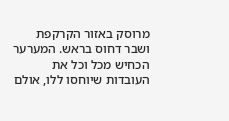מרוסק באזור הקרקפת ושבר דחוס בראש. המערער הכחיש מכל וכל את העובדות שיוחסו ללו, אולם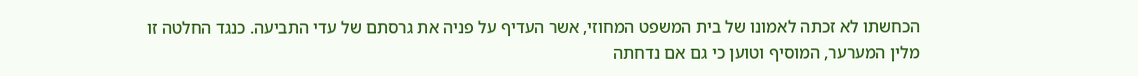הכחשתו לא זכתה לאמונו של בית המשפט המחוזי, אשר העדיף על פניה את גרסתם של עדי התביעה. כנגד החלטה זו מלין המערער, המוסיף וטוען כי גם אם נדחתה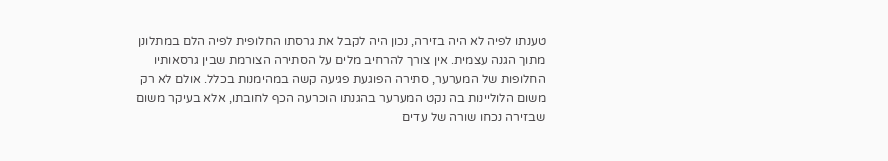טענתו לפיה לא היה בזירה, נכון היה לקבל את גרסתו החלופית לפיה הלם במתלונן מתוך הגנה עצמית. אין צורך להרחיב מלים על הסתירה הצורמת שבין גרסאותיו החלופות של המערער, סתירה הפוגעת פגיעה קשה במהימנות בכלל. אולם לא רק משום הלוליינות בה נקט המערער בהגנתו הוכרעה הכף לחובתו, אלא בעיקר משום שבזירה נכחו שורה של עדים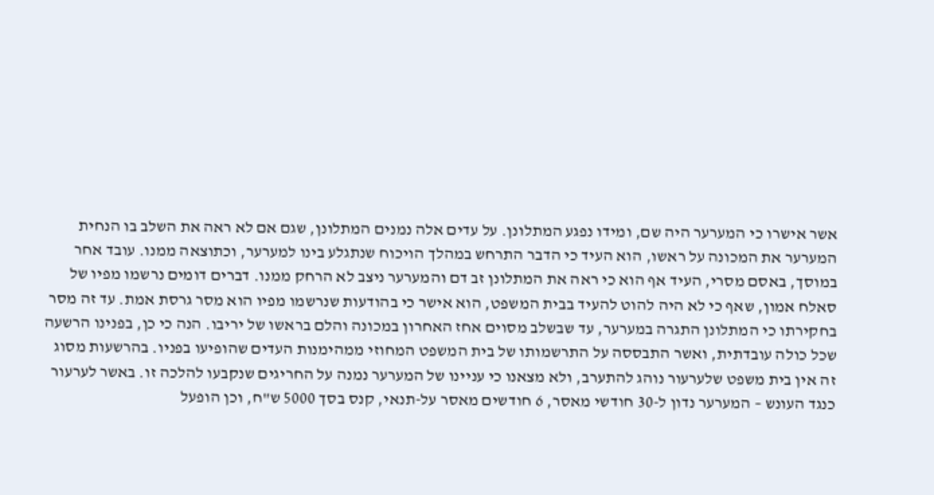אשר אישרו כי המערער היה שם, ומידו נפגע המתלונן. על עדים אלה נמנים המתלונן, שגם אם לא ראה את השלב בו הנחית המערער את המכונה על ראשו, הוא העיד כי הדבר התרחש במהלך הויכוח שנתגלע בינו למערער, וכתוצאה ממנו. עובד אחר במוסך, באסם מסרי, העיד אף הוא כי ראה את המתלונן זב דם והמערער ניצב לא הרחק ממנו. דברים דומים נרשמו מפיו של סאלח אמון, שאף כי לא היה להוט להעיד בבית המשפט, הוא אישר כי בהודעות שנרשמו מפיו הוא מסר גרסת אמת. עד זה מסר בחקירתו כי המתלונן התגרה במערער, עד שבשלב מסוים אחז האחרון במכונה והלם בראשו של יריבו. הנה כי כן, בפנינו הרשעה שכל כולה עובדתית, ואשר התבססה על התרשמותו של בית המשפט המחוזי ממהימנות העדים שהופיעו בפניו. בהרשעות מסוג זה אין בית משפט שלערעור נוהג להתערב, ולא מצאנו כי עניינו של המערער נמנה על החריגים שנקבעו להלכה זו. באשר לערעור כנגד העונש – המערער נדון ל-30 חודשי מאסר, 6 חודשים מאסר על-תנאי, קנס בסך 5000 ש"ח, וכן הופעל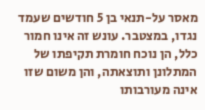מאסר על-תנאי בן 5 חודשים שעמד נגדו, במצטבר. עונש זה אינו חמור כלל, הן נוכח חומרת תקיפתו של המתלונן ותוצאתה, והן משום שזו אינה מעורבותו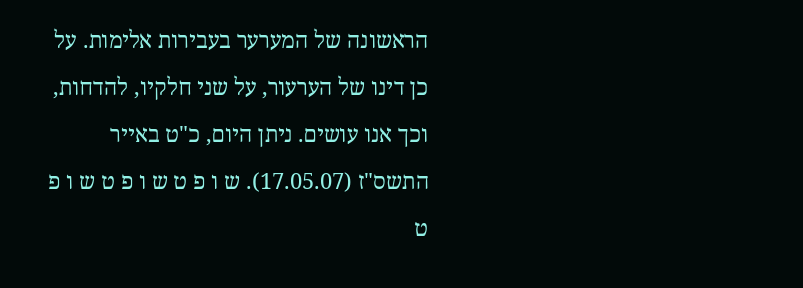הראשונה של המערער בעבירות אלימות. על כן דינו של הערעור, על שני חלקיו, להדחות, וכך אנו עושים. ניתן היום, כ"ט באייר התשס"ז (17.05.07). ש ו פ ט ש ו פ ט ש ו פ ט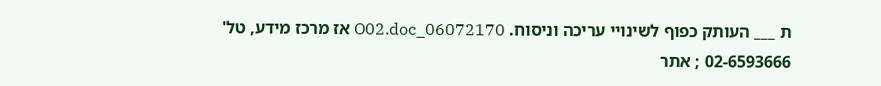ת ___ העותק כפוף לשינויי עריכה וניסוח. 06072170_O02.doc אז מרכז מידע, טל' 02-6593666 ; אתר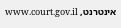אינטרנט, www.court.gov.il